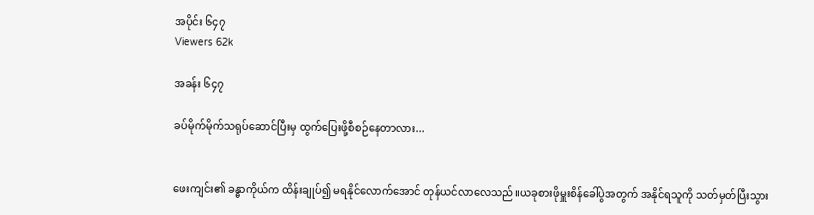အပိုင်း ၆၄၇
Viewers 62k

အခန်း ၆၄၇

ခပ်မိုက်မိုက်သရုပ်ဆောင်ပြီးမှ ထွက်ပြေးဖို့စီစဉ်နေတာလား...


ဖေးကျင်း၏ ခန္ဓာကိုယ်က ထိန်းချုပ်၍ မရနိုင်လောက်အောင် တုန်ယင်လာလေသည်။ယခုစားဖိုမှူးစိန်ခေါ်ပွဲအတွက် အနိုင်ရသူကို သတ်မှတ်ပြီးသွား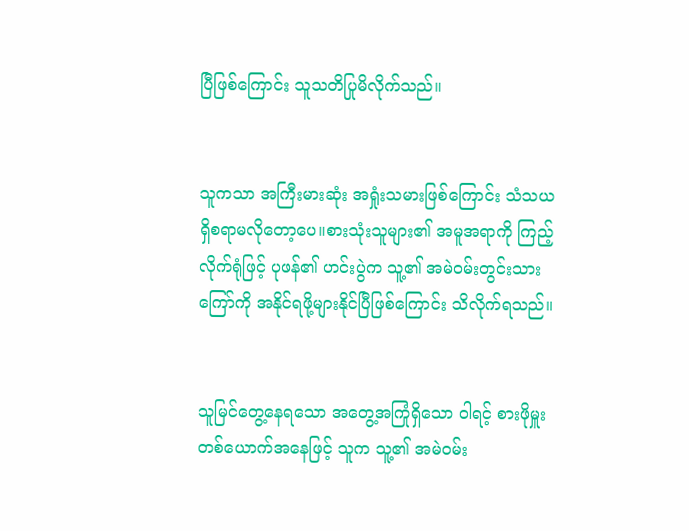ပြီဖြစ်ကြောင်း သူသတိပြုမိလိုက်သည်။


သူကသာ အကြီးမားဆုံး အရှုံးသမားဖြစ်ကြောင်း သံသယရှိစရာမလိုတော့ပေ။စားသုံးသူများ၏ အမူအရာကို ကြည့်လိုက်ရုံဖြင့် ပုဖန်၏ ဟင်းပွဲက သူ့၏ အမဲဝမ်းတွင်းသားကြော်ကို အနိုင်ရဖို့များနိုင်ပြီဖြစ်ကြောင်း သိလိုက်ရသည်။


သူမြင်တွေ့နေရသော အတွေ့အကြုံရှိသော ဝါရင့် စားဖိုမှူးတစ်ယောက်အနေဖြင့် သူက သူ့၏ အမဲဝမ်း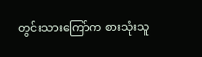တွင်းသားကြော်က စားသုံးသူ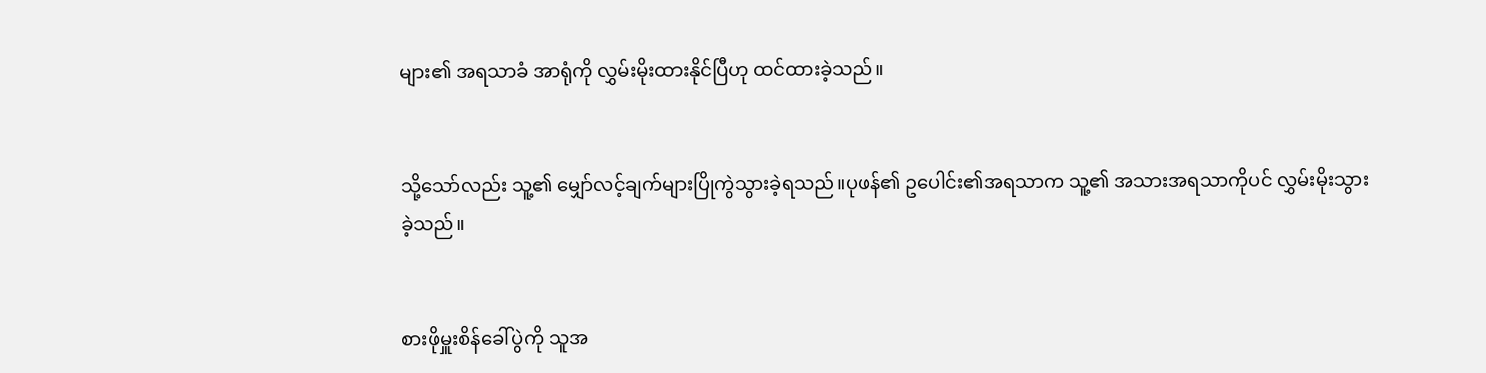များ၏ အရသာခံ အာရုံကို လွှမ်းမိုးထားနိုင်ပြီဟု ထင်ထားခဲ့သည်။


သို့သော်လည်း သူ့၏ မျှော်လင့်ချက်များပြိုကွဲသွားခဲ့ရသည်။ပုဖန်၏ ဥပေါင်း၏အရသာက သူ့၏ အသားအရသာကိုပင် လွှမ်းမိုးသွားခဲ့သည်။


စားဖိုမှူးစိန်ခေါ်ပွဲကို သူအ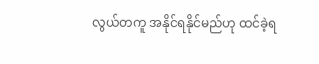လွယ်တကူ အနိုင်ရနိုင်မည်ဟု ထင်ခဲ့ရ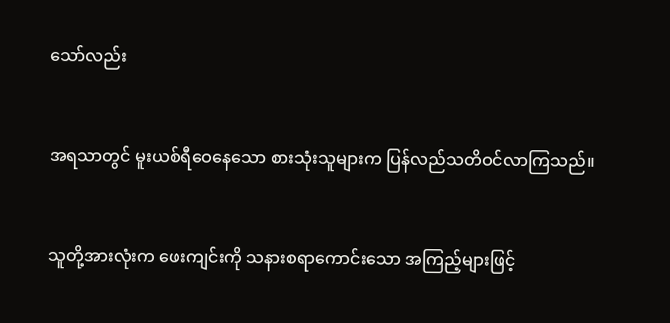သော်လည်း


အရသာတွင် မူးယစ်ရီဝေနေသော စားသုံးသူများက ပြန်လည်သတိဝင်လာကြသည်။


သူတို့အားလုံးက ဖေးကျင်းကို သနားစရာကောင်းသော အကြည့်များဖြင့်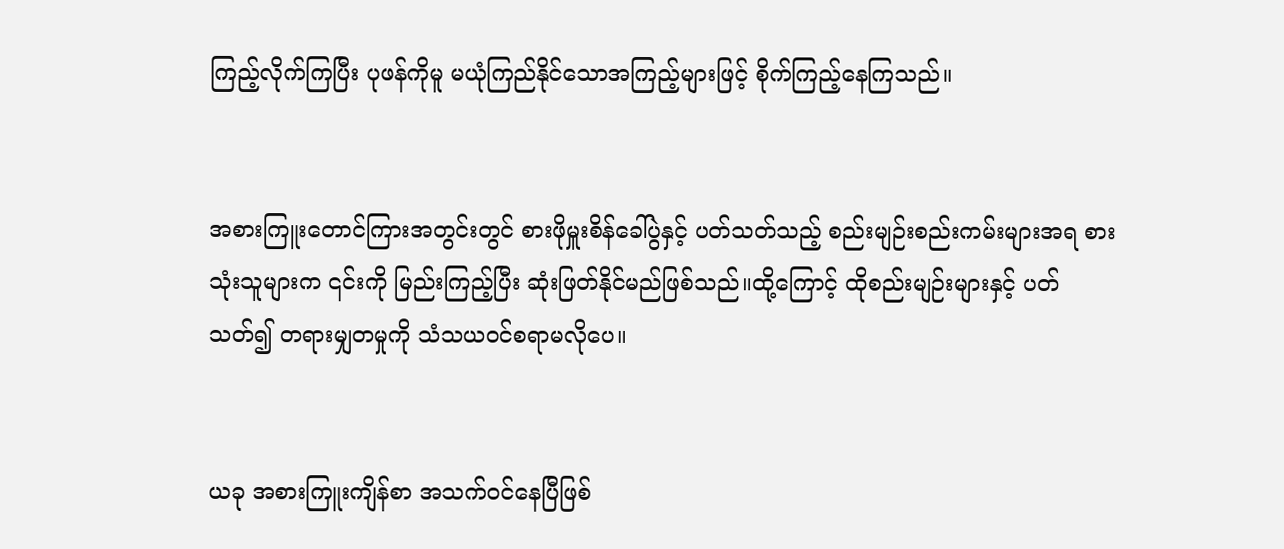ကြည့်လိုက်ကြပြီး ပုဖန်ကိုမူ မယုံကြည်နိုင်သောအကြည့်များဖြင့် စိုက်ကြည့်နေကြသည်။


အစားကြူးတောင်ကြားအတွင်းတွင် စားဖိုမှူးစိန်ခေါ်ပွဲနှင့် ပတ်သတ်သည့် စည်းမျဉ်းစည်းကမ်းများအရ စားသုံးသူများက ၎င်းကို မြည်းကြည့်ပြီး ဆုံးဖြတ်နိုင်မည်ဖြစ်သည်။ထို့ကြောင့် ထိုစည်းမျဉ်းများနှင့် ပတ်သတ်၍ တရားမျှတမှုကို သံသယဝင်စရာမလိုပေ။


ယခု အစားကြူးကျိန်စာ အသက်ဝင်နေပြီဖြစ်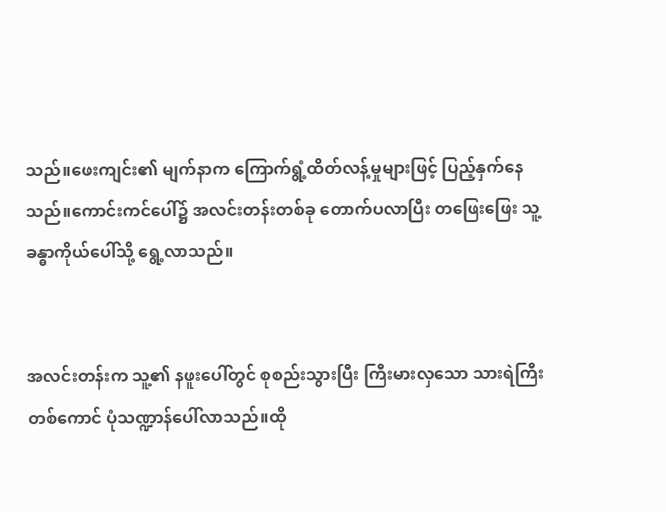သည်။ဖေးကျင်း၏ မျက်နာက ကြောက်ရွံ့ထိတ်လန့်မှုများဖြင့် ပြည့်နှက်နေသည်။ကောင်းကင်ပေါ်၌ အလင်းတန်းတစ်ခု တောက်ပလာပြီး တဖြေးဖြေး သူ့ခန္ဓာကိုယ်ပေါ်သို့ ရွေ့လာသည်။


အလင်းတန်းက သူ့၏ နဖူးပေါ်တွင် စုစည်းသွားပြီး ကြီးမားလှသော သားရဲကြီးတစ်ကောင် ပုံသဏ္ဍာန်ပေါ်လာသည်။ထို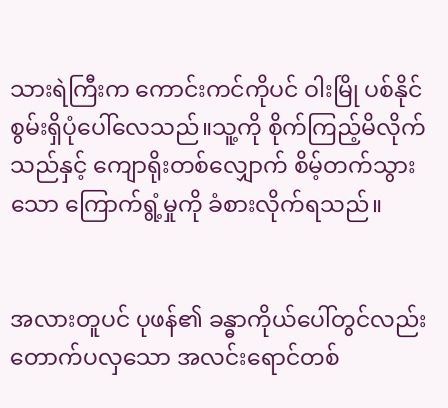သားရဲကြီးက ကောင်းကင်ကိုပင် ဝါးမြို ပစ်နိုင်စွမ်းရှိပုံပေါ်လေသည်။သူ့ကို စိုက်ကြည့်မိလိုက်သည်နှင့် ကျောရိုးတစ်လျှောက် စိမ့်တက်သွားသော ကြောက်ရွံ့မှုကို ခံစားလိုက်ရသည်။


အလားတူပင် ပုဖန်၏ ခန္ဓာကိုယ်ပေါ်တွင်လည်း တောက်ပလှသော အလင်းရောင်တစ်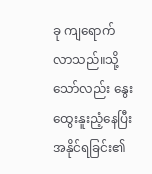ခု ကျရောက်လာသည်။သို့သော်လည်း နွေးထွေးနူးညံ့နေပြီး အနိုင်ရခြင်း၏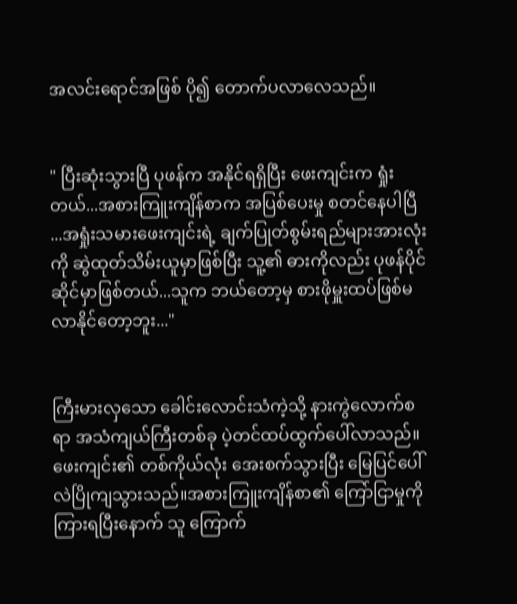အလင်းရောင်အဖြစ် ပို၍ တောက်ပလာလေသည်။


" ပြီးဆုံးသွားပြီ ပုဖန်က အနိုင်ရရှိပြီး ဖေးကျင်းက ရှုံးတယ်...အစားကြူးကျိန်စာက အပြစ်ပေးမှု စတင်နေပါပြီ ...အရှုံးသမားဖေးကျင်းရဲ့ ချက်ပြုတ်စွမ်းရည်များအားလုံးကို ဆွဲထုတ်သိမ်းယူမှာဖြစ်ပြီး သူ့၏ ဓားကိုလည်း ပုဖန်ပိုင်ဆိုင်မှာဖြစ်တယ်...သူက ဘယ်တော့မှ စားဖိုမှူးထပ်ဖြစ်မလာနိုင်တော့ဘူး..."


ကြီးမားလှသော ခေါင်းလောင်းသံကဲ့သို့ နားကွဲလောက်စရာ အသံကျယ်ကြီးတစ်ခု ပဲ့တင်ထပ်ထွက်ပေါ်လာသည်။ဖေးကျင်း၏ တစ်ကိုယ်လုံး အေးစက်သွားပြီး မြေပြင်ပေါ် လဲပြိုကျသွားသည်။အစားကြူးကျိန်စာ၏ ကြော်ငြာမှုကို ကြားရပြီးနောက် သူ ကြောက်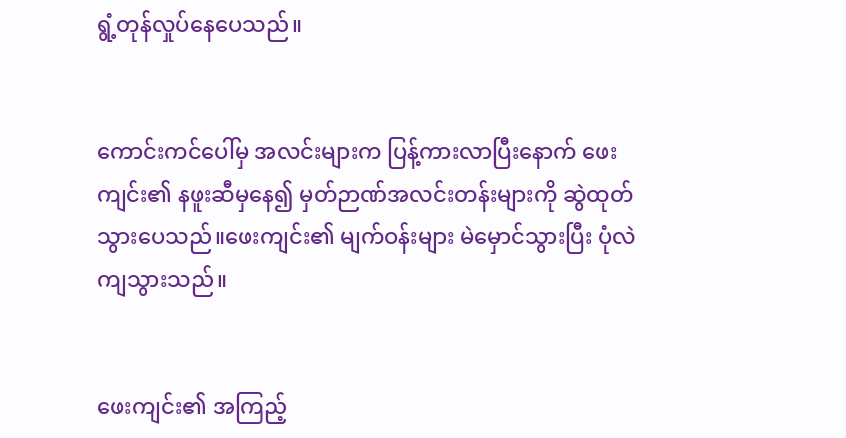ရွံ့တုန်လှုပ်နေပေသည်။


ကောင်းကင်ပေါ်မှ အလင်းများက ပြန့်ကားလာပြီးနောက် ဖေးကျင်း၏ နဖူးဆီမှနေ၍ မှတ်ဉာဏ်အလင်းတန်းများကို ဆွဲထုတ်သွားပေသည်။ဖေးကျင်း၏ မျက်ဝန်းများ မဲမှောင်သွားပြီး ပုံလဲကျသွားသည်။


ဖေးကျင်း၏ အကြည့်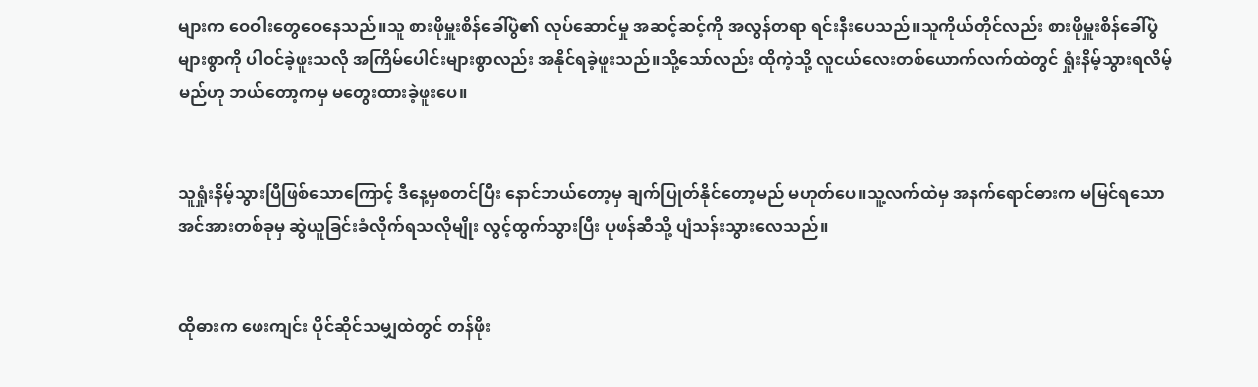များက ဝေဝါးတွေဝေနေသည်။သူ စားဖိုမှူးစိန်ခေါ်ပွဲ၏ လုပ်ဆောင်မှု အဆင့်ဆင့်ကို အလွန်တရာ ရင်းနီးပေသည်။သူကိုယ်တိုင်လည်း စားဖိုမှူးစိန်ခေါ်ပွဲ များစွာကို ပါဝင်ခဲ့ဖူးသလို အကြိမ်ပေါင်းများစွာလည်း အနိုင်ရခဲ့ဖူးသည်။သို့သော်လည်း ထိုကဲ့သို့ လူငယ်လေးတစ်ယောက်လက်ထဲတွင် ရှုံးနိမ့်သွားရလိမ့်မည်ဟု ဘယ်တော့ကမှ မတွေးထားခဲ့ဖူးပေ။


သူရှုံးနိမ့်သွားပြီဖြစ်သောကြောင့် ဒီနေ့မှစတင်ပြီး နောင်ဘယ်တော့မှ ချက်ပြုတ်နိုင်တော့မည် မဟုတ်ပေ။သူ့လက်ထဲမှ အနက်ရောင်ဓားက မမြင်ရသောအင်အားတစ်ခုမှ ဆွဲယူခြင်းခံလိုက်ရသလိုမျိုး လွင့်ထွက်သွားပြီး ပုဖန်ဆီသို့ ပျံသန်းသွားလေသည်။


ထိုဓားက ဖေးကျင်း ပိုင်ဆိုင်သမျှထဲတွင် တန်ဖိုး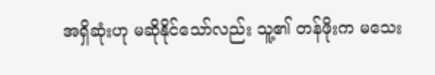အရှိဆုံးဟု မဆိုနိုင်သော်လည်း သူ့၏ တန်ဖိုးက မသေး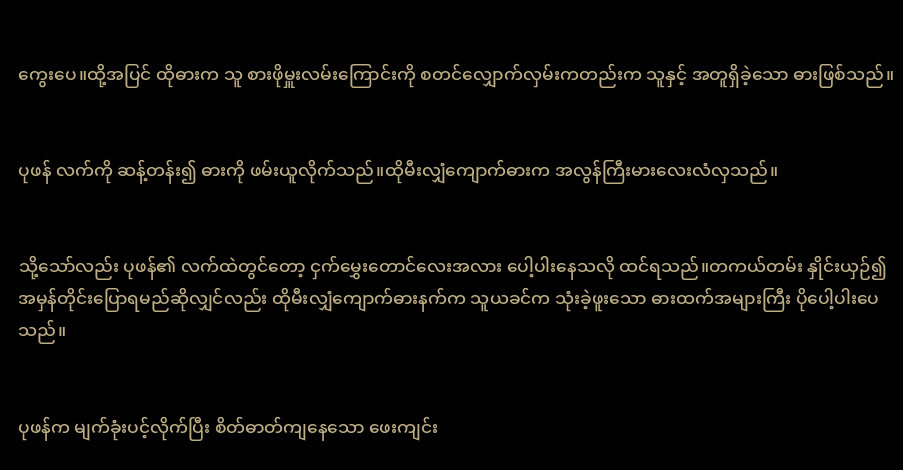ကွေးပေ။ထို့အပြင် ထိုဓားက သူ စားဖိုမှူးလမ်းကြောင်းကို စတင်လျှောက်လှမ်းကတည်းက သူနှင့် အတူရှိခဲ့သော ဓားဖြစ်သည်။


ပုဖန် လက်ကို ဆန့်တန်း၍ ဓားကို ဖမ်းယူလိုက်သည်။ထိုမီးလျှံကျောက်ဓားက အလွန်ကြီးမားလေးလံလှသည်။


သို့သော်လည်း ပုဖန်၏ လက်ထဲတွင်တော့ ငှက်မွှေးတောင်လေးအလား ပေါ့ပါးနေသလို ထင်ရသည်။တကယ်တမ်း နှိုင်းယှဉ်၍ အမှန်တိုင်းပြောရမည်ဆိုလျှင်လည်း ထိုမီးလျှံကျောက်ဓားနက်က သူယခင်က သုံးခဲ့ဖူးသော ဓားထက်အများကြီး ပိုပေါ့ပါးပေသည်။


ပုဖန်က မျက်ခုံးပင့်လိုက်ပြီး စိတ်ဓာတ်ကျနေသော ဖေးကျင်း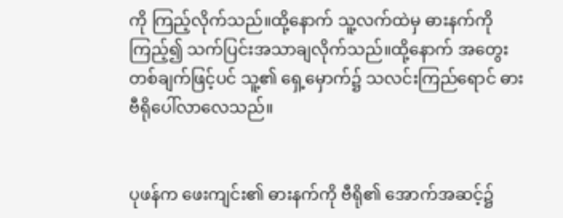ကို ကြည့်လိုက်သည်။ထို့နောက် သူ့လက်ထဲမှ ဓားနက်ကိုကြည့်၍ သက်ပြင်းအသာချလိုက်သည်။ထို့နောက် အတွေးတစ်ချက်ဖြင့်ပင် သူ့၏ ရှေ့မှောက်၌ သလင်းကြည်ရောင် ဓားဗီရိုပေါ်လာလေသည်။


ပုဖန်က ဖေးကျင်း၏ ဓားနက်ကို ဗီရို၏ အောက်အဆင့်၌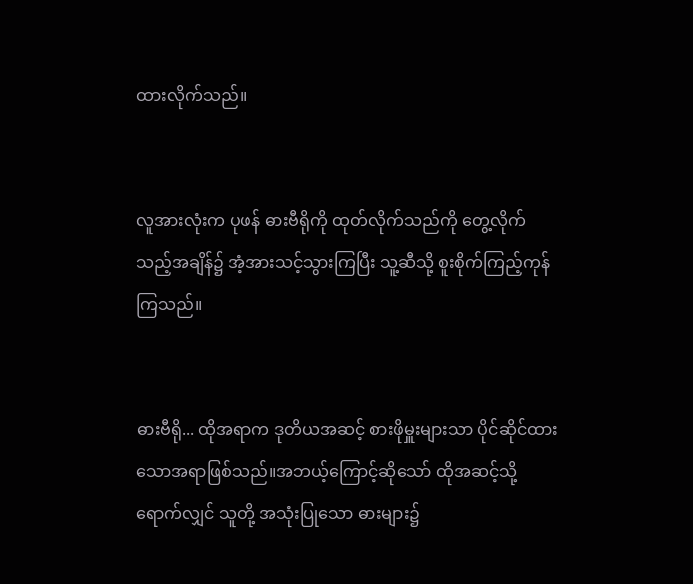ထားလိုက်သည်။


လူအားလုံးက ပုဖန် ဓားဗီရိုကို ထုတ်လိုက်သည်ကို တွေ့လိုက်သည့်အချိန်၌ အံ့အားသင့်သွားကြပြီး သူ့ဆီသို့ စူးစိုက်ကြည့်ကုန်ကြသည်။


ဓားဗီရို... ထိုအရာက ဒုတိယအဆင့် စားဖိုမှူးများသာ ပိုင်ဆိုင်ထားသောအရာဖြစ်သည်။အဘယ့်ကြောင့်ဆိုသော် ထိုအဆင့်သို့ရောက်လျှင် သူတို့ အသုံးပြုသော ဓားများ၌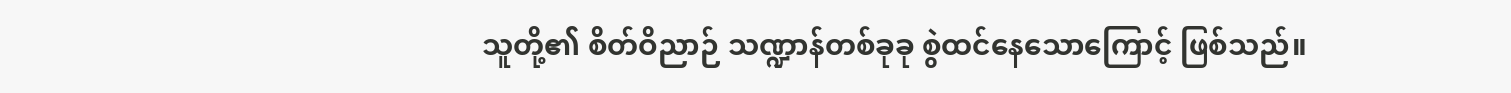သူတို့၏ စိတ်ဝိညာဉ် သဏ္ဍာန်တစ်ခုခု စွဲထင်နေသောကြောင့် ဖြစ်သည်။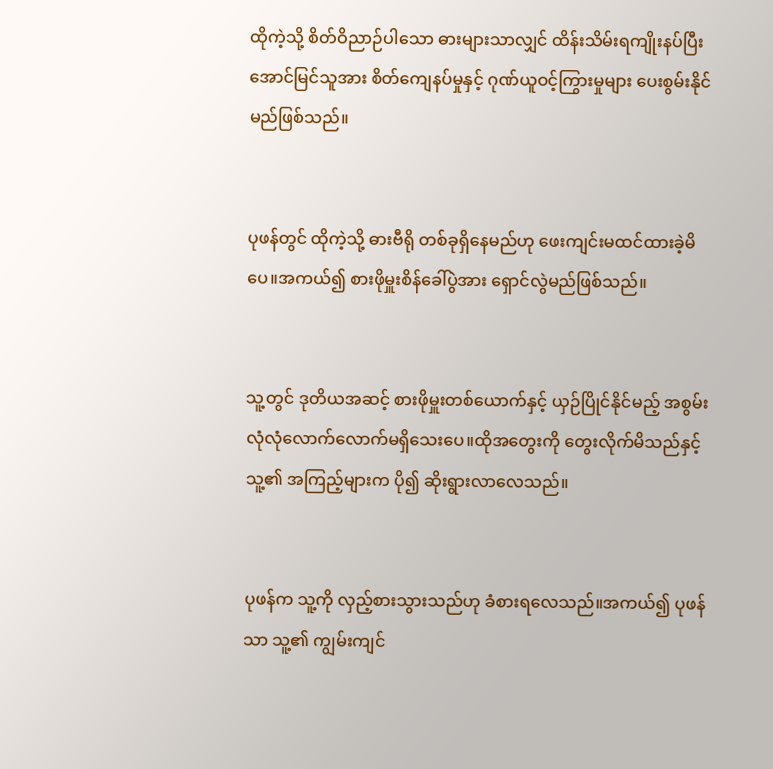ထိုကဲ့သို့ စိတ်ဝိညာဉ်ပါသော ဓားများသာလျှင် ထိန်းသိမ်းရကျိုးနပ်ပြီး အောင်မြင်သူအား စိတ်ကျေနပ်မှုနှင့် ဂုဏ်ယူဝင့်ကြွားမှုများ ပေးစွမ်းနိုင်မည်ဖြစ်သည်။


ပုဖန်တွင် ထိုကဲ့သို့ ဓားဗီရို တစ်ခုရှိနေမည်ဟု ဖေးကျင်းမထင်ထားခဲ့မိပေ။အကယ်၍ စားဖိုမှူးစိန်ခေါ်ပွဲအား ရှောင်လွဲမည်ဖြစ်သည်။


သူ့တွင် ဒုတိယအဆင့် စားဖိုမှူးတစ်ယောက်နှင့် ယှဉ်ပြိုင်နိုင်မည့် အစွမ်း လုံလုံလောက်လောက်မရှိသေးပေ။ထိုအတွေးကို တွေးလိုက်မိသည်နှင့် သူ့၏ အကြည့်များက ပို၍ ဆိုးရွားလာလေသည်။


ပုဖန်က သူ့ကို လှည့်စားသွားသည်ဟု ခံစားရလေသည်။အကယ်၍ ပုဖန်သာ သူ့၏ ကျွမ်းကျင်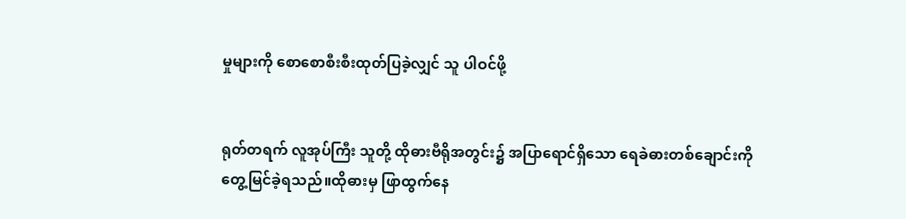မှုများကို စောစောစီးစီးထုတ်ပြခဲ့လျှင် သူ ပါဝင်ဖို့


ရုတ်တရက် လူအုပ်ကြီး သူတို့ ထိုဓားဗီရိုအတွင်း၌ အပြာရောင်ရှိသော ရေခဲဓားတစ်ချောင်းကို တွေ့မြင်ခဲ့ရသည်။ထိုဓားမှ ဖြာထွက်နေ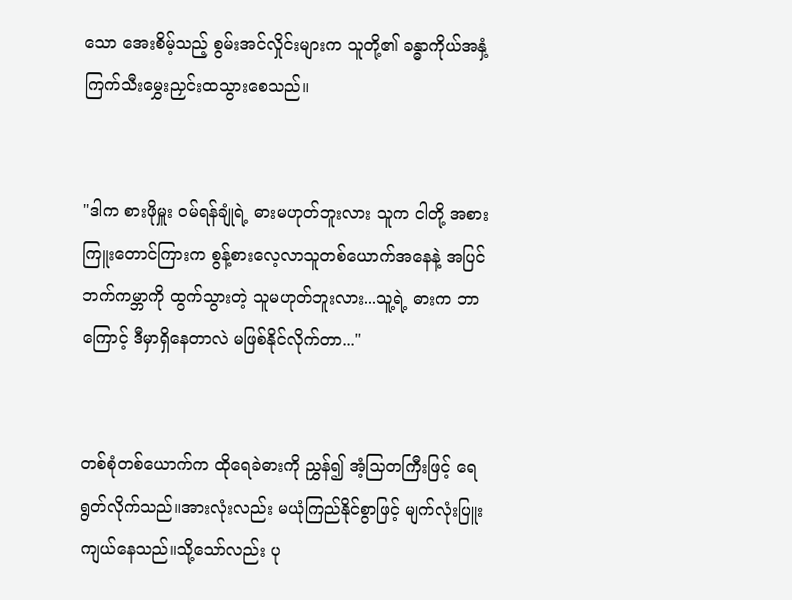သော အေးစိမ့်သည့် စွမ်းအင်လှိုင်းများက သူတို့၏ ခန္ဓာကိုယ်အနှံ့ ကြက်သီးမွှေးညှင်းထသွားစေသည်။


"ဒါက စားဖိုမှူး ဝမ်ရန်ချုံရဲ့ ဓားမဟုတ်ဘူးလား သူက ငါတို့ အစားကြူးတောင်ကြားက စွန့်စားလေ့လာသူတစ်ယောက်အနေနဲ့ အပြင်ဘက်ကမ္ဘာကို ထွက်သွားတဲ့ သူမဟုတ်ဘူးလား...သူ့ရဲ့ ဓားက ဘာကြောင့် ဒီမှာရှိနေတာလဲ မဖြစ်နိုင်လိုက်တာ..."


တစ်စုံတစ်ယောက်က ထိုရေခဲဓားကို ညွှန်၍ အံ့သြတကြီးဖြင့် ရေရွတ်လိုက်သည်။အားလုံးလည်း မယုံကြည်နိုင်စွာဖြင့် မျက်လုံးပြူးကျယ်နေသည်။သို့သော်လည်း ပု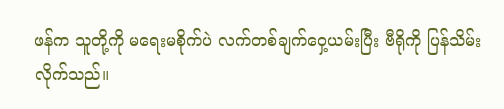ဖန်က သူတို့ကို မရေးမစိုက်ပဲ လက်တစ်ချက်ဝှေ့ယမ်းပြီး ဗီရိုကို ပြန်သိမ်းလိုက်သည်။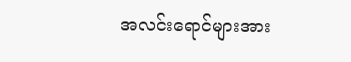အလင်းရောင်များအား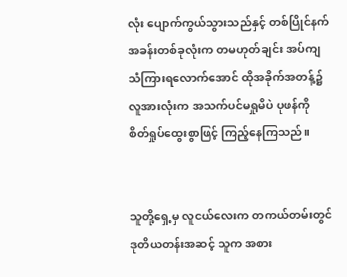လုံး ပျောက်ကွယ်သွားသည်နှင့် တစ်ပြိုင်နက် အခန်းတစ်ခုလုံးက တမဟုတ်ချင်း အပ်ကျသံကြားရလောက်အောင် ထိုအခိုက်အတန့်၌ လူအားလုံးက အသက်ပင်မရှုမိပဲ ပုဖန်ကို စိတ်ရှုပ်ထွေးစွာဖြင့် ကြည့်နေကြသည်။


သူတို့ရှေ့မှ လူငယ်လေးက တကယ်တမ်းတွင် ဒုတိယတန်းအဆင့် သူက အစား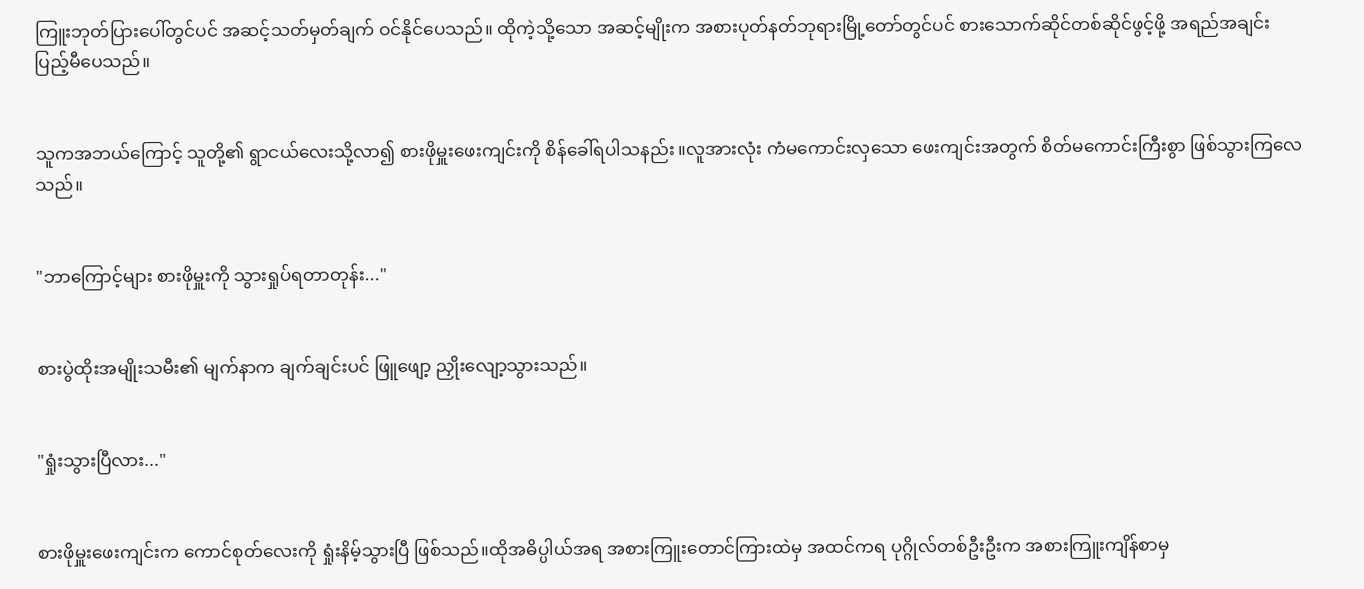ကြူးဘုတ်ပြားပေါ်တွင်ပင် အဆင့်သတ်မှတ်ချက် ဝင်နိုင်ပေသည်။ ထိုကဲ့သို့သော အဆင့်မျိုးက အစားပုတ်နတ်ဘုရားမြို့တော်တွင်ပင် စားသောက်ဆိုင်တစ်ဆိုင်ဖွင့်ဖို့ အရည်အချင်း ပြည့်မီပေသည်။


သူကအဘယ်ကြောင့် သူတို့၏ ရွာငယ်လေးသို့လာ၍ စားဖိုမှူးဖေးကျင်းကို စိန်ခေါ်ရပါသနည်း။လူအားလုံး ကံမကောင်းလှသော ဖေးကျင်းအတွက် စိတ်မကောင်းကြီးစွာ ဖြစ်သွားကြလေသည်။


"ဘာကြောင့်များ စားဖိုမှူးကို သွားရှုပ်ရတာတုန်း..."


စားပွဲထိုးအမျိုးသမီး၏ မျက်နာက ချက်ချင်းပင် ဖြူဖျော့ ညှိုးလျော့သွားသည်။


"ရှုံးသွားပြီလား..."


စားဖိုမှူးဖေးကျင်းက ကောင်စုတ်လေးကို ရှုံးနိမ့်သွားပြီ ဖြစ်သည်။ထိုအဓိပ္ပါယ်အရ အစားကြူးတောင်ကြားထဲမှ အထင်ကရ ပုဂ္ဂိုလ်တစ်ဦးဦးက အစားကြူးကျိန်စာမှ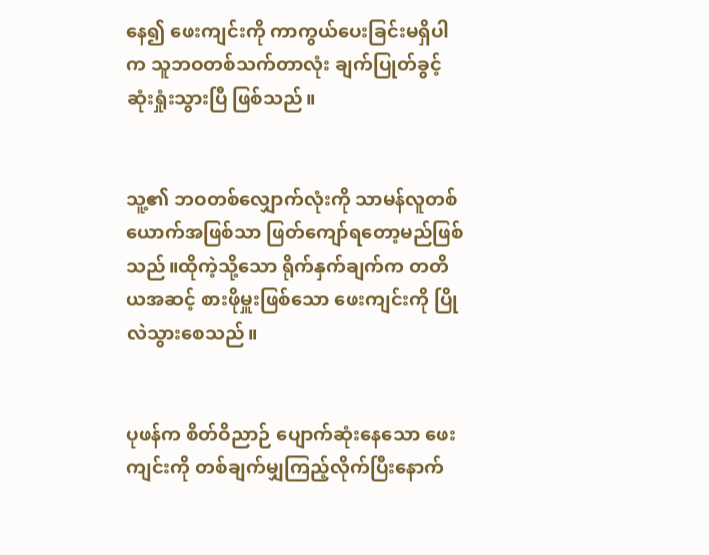နေ၍ ဖေးကျင်းကို ကာကွယ်ပေးခြင်းမရှိပါက သူဘဝတစ်သက်တာလုံး ချက်ပြုတ်ခွင့် ဆုံးရှုံးသွားပြီ ဖြစ်သည်။


သူ့၏ ဘဝတစ်လျှောက်လုံးကို သာမန်လူတစ်ယောက်အဖြစ်သာ ဖြတ်ကျော်ရတော့မည်ဖြစ်သည်။ထိုကဲ့သို့သော ရိုက်နှက်ချက်က တတိယအဆင့် စားဖိုမှူးဖြစ်သော ဖေးကျင်းကို ပြိုလဲသွားစေသည်။


ပုဖန်က စိတ်ဝိညာဉ် ပျောက်ဆုံးနေသော ဖေးကျင်းကို တစ်ချက်မျှကြည့်လိုက်ပြီးနောက်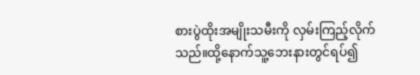စားပွဲထိုးအမျိုးသမီးကို လှမ်းကြည့်လိုက်သည်။ထို့နောက်သူ့ဘေးနားတွင်ရပ်၍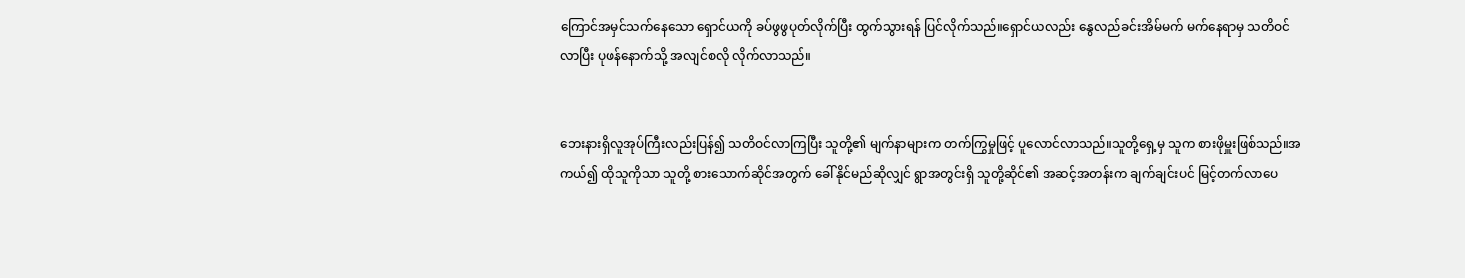ကြောင်အမှင်သက်နေသော ရှောင်ယကို ခပ်ဖွဖွပုတ်လိုက်ပြီး ထွက်သွားရန် ပြင်လိုက်သည်။ရှောင်ယလည်း နွေလည်ခင်းအိမ်မက် မက်နေရာမှ သတိဝင်လာပြီး ပုဖန်နောက်သို့ အလျင်စလို လိုက်လာသည်။


ဘေးနားရှိလူအုပ်ကြီးလည်းပြန်၍ သတိဝင်လာကြပြီး သူတို့၏ မျက်နာများက တက်ကြွမှုဖြင့် ပူလောင်လာသည်။သူတို့ရှေ့မှ သူက စားဖိုမှူးဖြစ်သည်။အကယ်၍ ထိုသူကိုသာ သူတို့ စားသောက်ဆိုင်အတွက် ခေါ်နိုင်မည်ဆိုလျှင် ရွာအတွင်းရှိ သူတို့ဆိုင်၏ အဆင့်အတန်းက ချက်ချင်းပင် မြင့်တက်လာပေ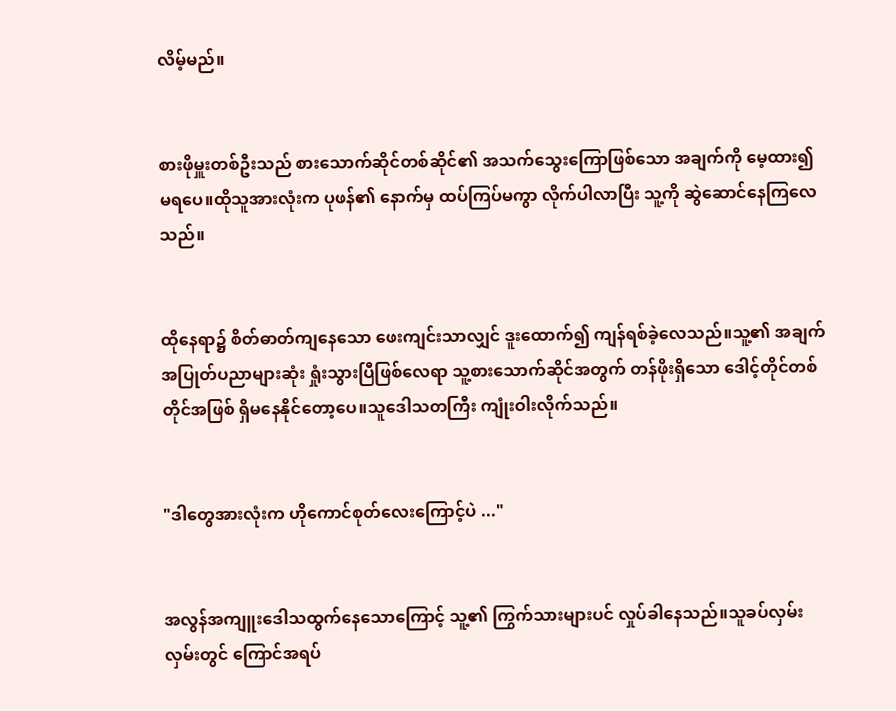လိမ့်မည်။


စားဖိုမှူးတစ်ဦးသည် စားသောက်ဆိုင်တစ်ဆိုင်၏ အသက်သွေးကြောဖြစ်သော အချက်ကို မေ့ထား၍ မရပေ။ထိုသူအားလုံးက ပုဖန်၏ နောက်မှ ထပ်ကြပ်မကွာ လိုက်ပါလာပြီး သူ့ကို ဆွဲဆောင်နေကြလေသည်။


ထိုနေရာ၌ စိတ်ဓာတ်ကျနေသော ဖေးကျင်းသာလျှင် ဒူးထောက်၍ ကျန်ရစ်ခဲ့လေသည်။သူ့၏ အချက်အပြုတ်ပညာများဆုံး ရှုံးသွားပြီဖြစ်လေရာ သူ့စားသောက်ဆိုင်အတွက် တန်ဖိုးရှိသော ဒေါင့်တိုင်တစ်တိုင်အဖြစ် ရှိမနေနိုင်တော့ပေ။သူဒေါသတကြီး ကျုံးဝါးလိုက်သည်။


"ဒါတွေအားလုံးက ဟိုကောင်စုတ်လေးကြောင့်ပဲ ..."


အလွန်အကျူးဒေါသထွက်နေသောကြောင့် သူ့၏ ကြွက်သားများပင် လှုပ်ခါနေသည်။သူခပ်လှမ်းလှမ်းတွင် ကြောင်အရပ်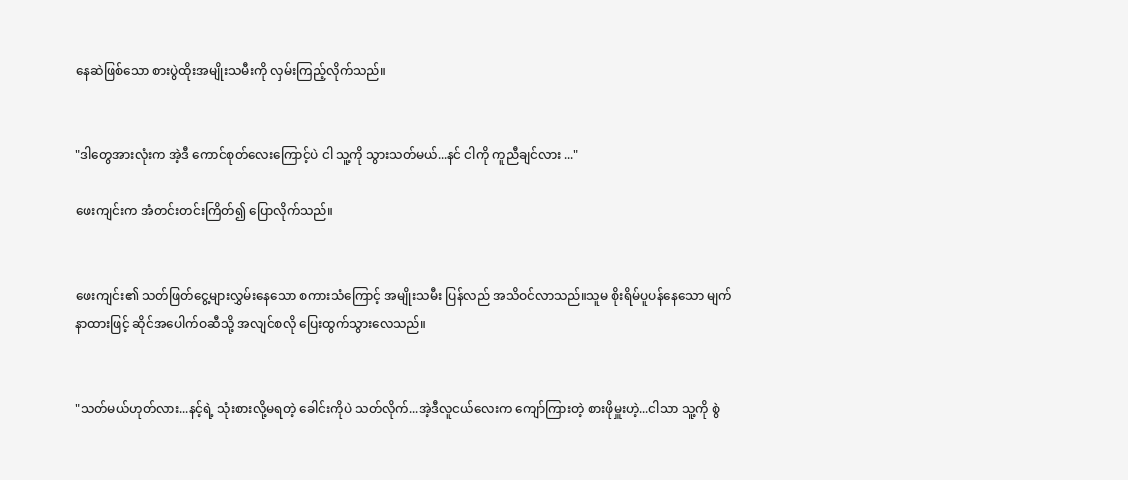နေဆဲဖြစ်သော စားပွဲထိုးအမျိုးသမီးကို လှမ်းကြည့်လိုက်သည်။


"ဒါတွေအားလုံးက အဲ့ဒီ ကောင်စုတ်လေးကြောင့်ပဲ ငါ သူ့ကို သွားသတ်မယ်...နင် ငါကို ကူညီချင်လား ..."

ဖေးကျင်းက အံတင်းတင်းကြိတ်၍ ပြောလိုက်သည်။


ဖေးကျင်း၏ သတ်ဖြတ်ငွေ့များလွှမ်းနေသော စကားသံကြောင့် အမျိုးသမီး ပြန်လည် အသိဝင်လာသည်။သူမ စိုးရိမ်ပူပန်နေသော မျက်နာထားဖြင့် ဆိုင်အပေါက်ဝဆီသို့ အလျင်စလို ပြေးထွက်သွားလေသည်။


"သတ်မယ်ဟုတ်လား...နင့်ရဲ့ သုံးစားလို့မရတဲ့ ခေါင်းကိုပဲ သတ်လိုက်...အဲ့ဒီလူငယ်လေးက ကျော်ကြားတဲ့ စားဖိုမှူးဟဲ့...ငါသာ သူ့ကို စွဲ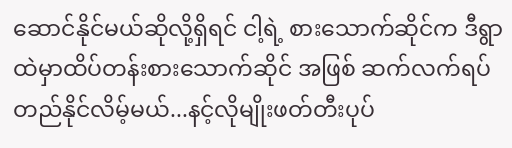ဆောင်နိုင်မယ်ဆိုလို့ရှိရင် ငါ့ရဲ့ စားသောက်ဆိုင်က ဒီရွာထဲမှာထိပ်တန်းစားသောက်ဆိုင် အဖြစ် ဆက်လက်ရပ်တည်နိုင်လိမ့်မယ်...နင့်လိုမျိုးဖတ်တီးပုပ်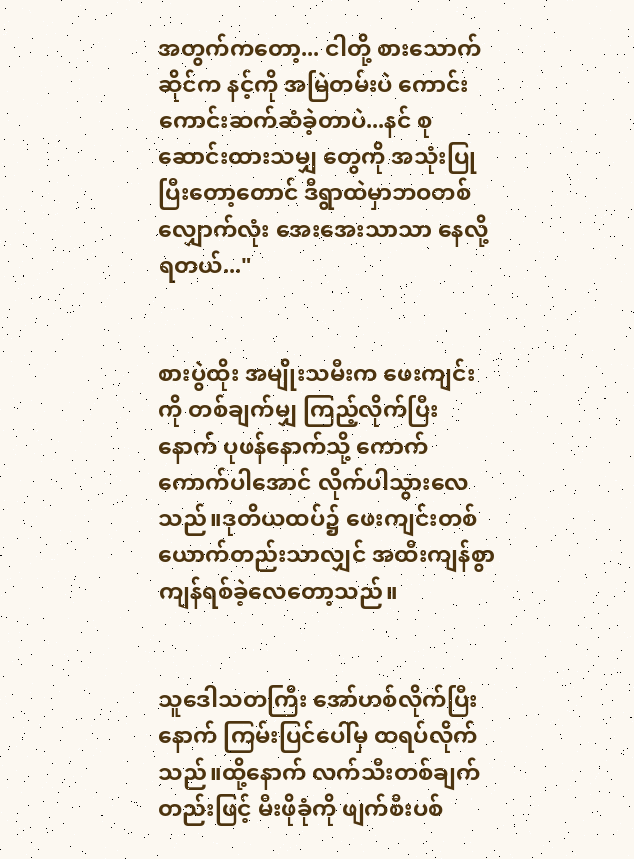အတွက်ကတော့... ငါတို့ စားသောက်ဆိုင်က နင့်ကို အမြဲတမ်းပဲ ကောင်းကောင်းဆက်ဆံခဲ့တာပဲ...နင် စုဆောင်းထားသမျှ တွေကို အသုံးပြုပြီးတော့တောင် ဒီရွာထဲမှာဘဝတစ်လျှောက်လုံး အေးအေးသာသာ နေလို့ရတယ်..."


စားပွဲထိုး အမျိုးသမီးက ဖေးကျင်းကို တစ်ချက်မျှ ကြည့်လိုက်ပြီးနောက် ပုဖန်နောက်သို့ ကောက်ကောက်ပါအောင် လိုက်ပါသွားလေသည်။ဒုတိယထပ်၌ ဖေးကျင်းတစ်ယောက်တည်းသာလျှင် အထီးကျန်စွာ ကျန်ရစ်ခဲ့လေတော့သည်။


သူဒေါသတကြီး အော်ဟစ်လိုက်ပြီးနောက် ကြမ်းပြင်ပေါ်မှ ထရပ်လိုက်သည်။ထို့နောက် လက်သီးတစ်ချက်တည်းဖြင့် မီးဖိုခုံကို ဖျက်စီးပစ်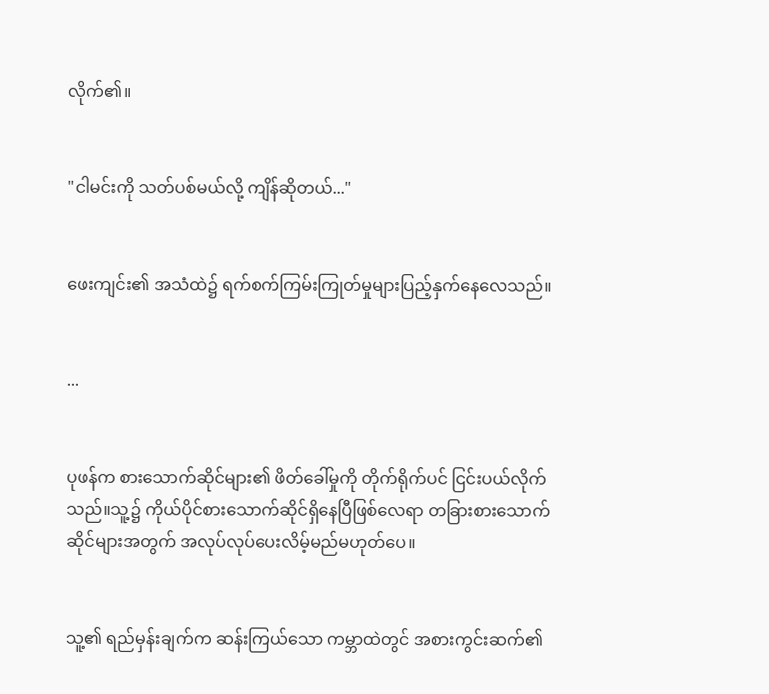လိုက်၏။


"ငါမင်းကို သတ်ပစ်မယ်လို့ ကျိန်ဆိုတယ်..."


ဖေးကျင်း၏ အသံထဲ၌ ရက်စက်ကြမ်းကြုတ်မှုများပြည့်နှက်နေလေသည်။


...


ပုဖန်က စားသောက်ဆိုင်များ၏ ဖိတ်ခေါ်မှုကို တိုက်ရိုက်ပင် ငြင်းပယ်လိုက်သည်။သူ့၌ ကိုယ်ပိုင်စားသောက်ဆိုင်ရှိနေပြီဖြစ်လေရာ တခြားစားသောက်ဆိုင်များအတွက် အလုပ်လုပ်ပေးလိမ့်မည်မဟုတ်ပေ။


သူ့၏ ရည်မှန်းချက်က ဆန်းကြယ်သော ကမ္ဘာထဲတွင် အစားကွင်းဆက်၏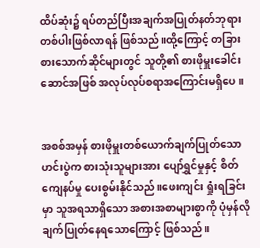ထိပ်ဆုံး၌ ရပ်တည်ပြီးအချက်အပြုတ်နတ်ဘုရားတစ်ပါးဖြစ်လာရန် ဖြစ်သည်။ထို့ကြောင့် တခြားစားသောက်ဆိုင်များတွင် သူတို့၏ စားဖိုမှူးခေါင်းဆောင်အဖြစ် အလုပ်လုပ်စရာအကြောင်းမရှိပေ။


အစစ်အမှန် စားဖိုမှူးတစ်ယောက်ချက်ပြုတ်သောဟင်းပွဲက စားသုံးသူများအား ပျော်ရွှင်မှုနှင့် စိတ်ကျေနပ်မှု ပေးစွမ်းနိုင်သည်။ဖေးကျင်း ရှုံးရခြင်းမှာ သူအရသာရှိသော အစားအစာများစွာကို ပုံမှန်လို ချက်ပြုတ်နေရသောကြောင့် ဖြစ်သည်။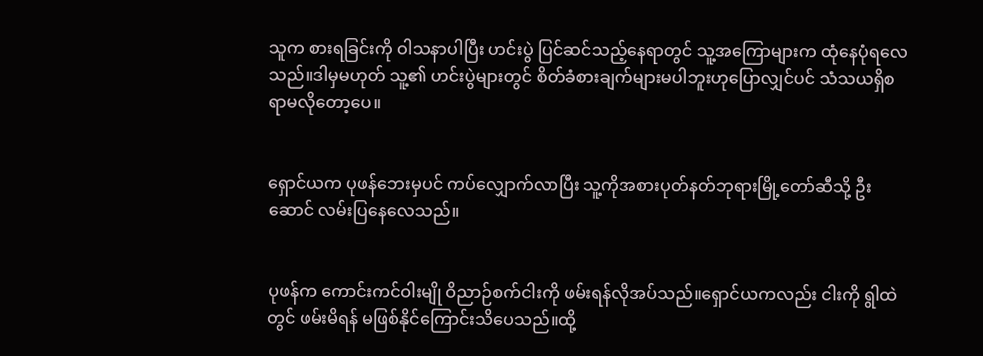သူက စားရခြင်းကို ဝါသနာပါပြီး ဟင်းပွဲ ပြင်ဆင်သည့်နေရာတွင် သူ့အကြောများက ထုံနေပုံရလေသည်။ဒါမှမဟုတ် သူ့၏ ဟင်းပွဲများတွင် စိတ်ခံစားချက်များမပါဘူးဟုပြောလျှင်ပင် သံသယရှိစရာမလိုတော့ပေ။


ရှောင်ယက ပုဖန်ဘေးမှပင် ကပ်လျှောက်လာပြီး သူ့ကိုအစားပုတ်နတ်ဘုရားမြို့တော်ဆီသို့ ဦးဆောင် လမ်းပြနေလေသည်။


ပုဖန်က ကောင်းကင်ဝါးမျို ဝိညာဉ်စက်ငါးကို ဖမ်းရန်လိုအပ်သည်။ရှောင်ယကလည်း ငါးကို ရွါထဲတွင် ဖမ်းမိရန် မဖြစ်နိုင်ကြောင်းသိပေသည်။ထို့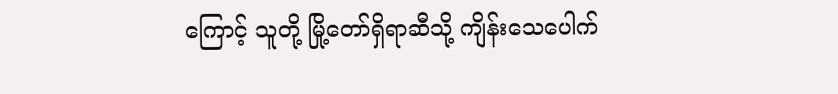ကြောင့် သူတို့ မြို့တော်ရှိရာဆီသို့ ကျိန်းသေပေါက်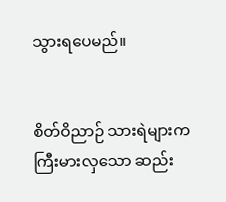သွားရပေမည်။


စိတ်ဝိညာဉ် သားရဲများက ကြီးမားလှသော ဆည်း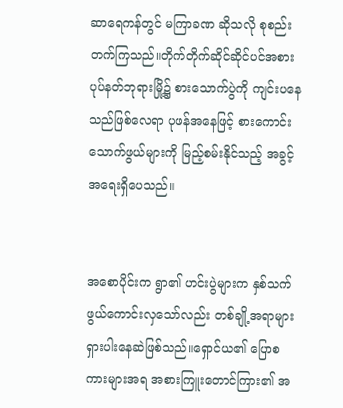ဆာရေကန်တွင် မကြာခဏ ဆိုသလို စုစည်းတက်ကြသည်။တိုက်တိုက်ဆိုင်ဆိုင်ပင်အစားပုပ်နတ်ဘုရားမြို့၌ စားသောက်ပွဲကို ကျင်းပနေသည်ဖြစ်လေရာ ပုဖန်အနေဖြင့် စားကောင်းသောက်ဖွယ်များကို မြည့်စမ်းနိုင်သည့် အခွင့်အရေးရှိပေသည်။


အစောပိုင်းက ရွာ၏ ဟင်းပွဲများက နှစ်သက်ဖွယ်ကောင်းလှသော်လည်း တစ်ချို့အရာများရှားပါးနေဆဲဖြစ်သည်။ရှောင်ယ၏ ပြောစကားများအရ အစားကြူးတောင်ကြား၏ အ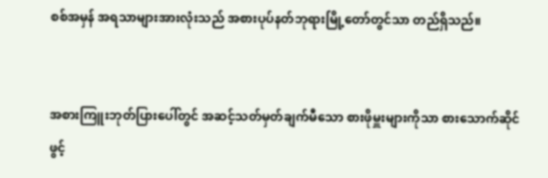စစ်အမှန် အရသာများအားလုံးသည် အစားပုပ်နတ်ဘုရားမြို့တော်တွင်သာ တည်ရှိသည်။


အစားကြူးဘုတ်ပြားပေါ်တွင် အဆင့်သတ်မှတ်ချက်မီသော စားဖိုမှူးများကိုသာ စားသောက်ဆိုင်ဖွင့်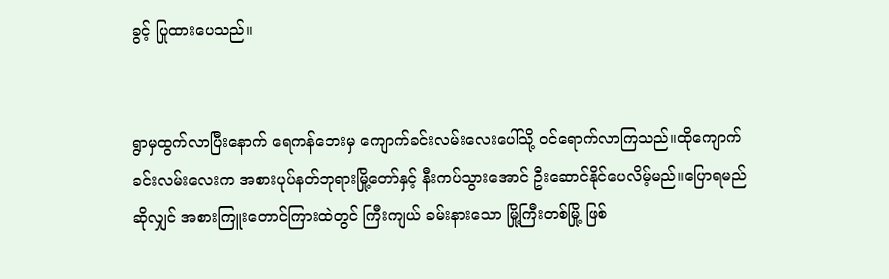ခွင့် ပြုထားပေသည်။


ရွာမှထွက်လာပြီးနောက် ရေကန်ဘေးမှ ကျောက်ခင်းလမ်းလေးပေါ်သို့ ဝင်ရောက်လာကြသည်။ထိုကျောက်ခင်းလမ်းလေးက အစားပုပ်နတ်ဘုရားမြို့တော်နှင့် နီးကပ်သွားအောင် ဦးဆောင်နိုင်ပေလိမ့်မည်။ပြောရမည်ဆိုလျှင် အစားကြူးတောင်ကြားထဲတွင် ကြီးကျယ် ခမ်းနားသော မြို့ကြီးတစ်မြို့ ဖြစ်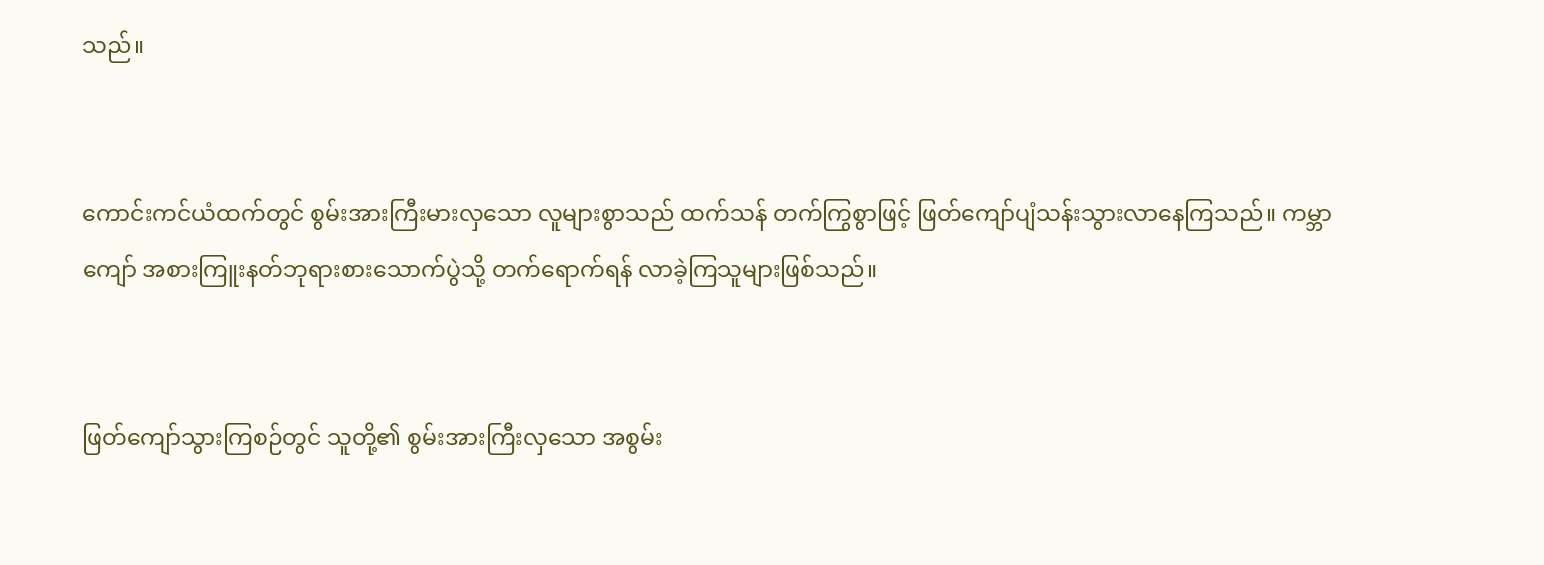သည်။


ကောင်းကင်ယံထက်တွင် စွမ်းအားကြီးမားလှသော လူများစွာသည် ထက်သန် တက်ကြွစွာဖြင့် ဖြတ်ကျော်ပျံသန်းသွားလာနေကြသည်။ ကမ္ဘာကျော် အစားကြူးနတ်ဘုရားစားသောက်ပွဲသို့ တက်ရောက်ရန် လာခဲ့ကြသူများဖြစ်သည်။


ဖြတ်ကျော်သွားကြစဉ်တွင် သူတို့၏ စွမ်းအားကြီးလှသော အစွမ်း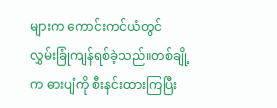များက ကောင်းကင်ယံတွင် လွှမ်းခြုံကျန်ရစ်ခဲ့သည်။တစ်ချို့က ဓားပျံကို စီးနင်းထားကြပြီး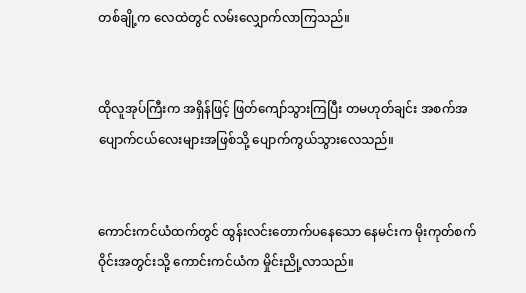တစ်ချို့က လေထဲတွင် လမ်းလျှောက်လာကြသည်။


ထိုလူအုပ်ကြီးက အရှိန်ဖြင့် ဖြတ်ကျော်သွားကြပြီး တမဟုတ်ချင်း အစက်အပျောက်ငယ်လေးများအဖြစ်သို့ ပျောက်ကွယ်သွားလေသည်။


ကောင်းကင်ယံထက်တွင် ထွန်းလင်းတောက်ပနေသော နေမင်းက မိုးကုတ်စက်ဝိုင်းအတွင်းသို့ ကောင်းကင်ယံက မှိုင်းညို့လာသည်။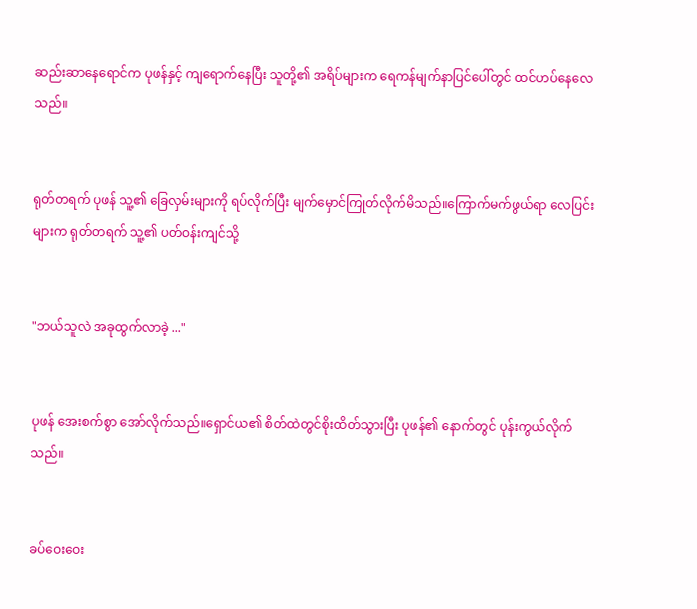ဆည်းဆာနေရောင်က ပုဖန်နှင့် ကျရောက်နေပြီး သူတို့၏ အရိပ်များက ရေကန်မျက်နာပြင်ပေါ်တွင် ထင်ဟပ်နေလေသည်။


ရုတ်တရက် ပုဖန် သူ့၏ ခြေလှမ်းများကို ရပ်လိုက်ပြီး မျက်မှောင်ကြုတ်လိုက်မိသည်။ကြောက်မက်ဖွယ်ရာ လေပြင်းများက ရုတ်တရက် သူ့၏ ပတ်ဝန်းကျင်သို့


"ဘယ်သူလဲ အခုထွက်လာခဲ့ ..."


ပုဖန် အေးစက်စွာ အော်လိုက်သည်။ရှောင်ယ၏ စိတ်ထဲတွင်စိုးထိတ်သွားပြီး ပုဖန်၏ နောက်တွင် ပုန်းကွယ်လိုက်သည်။


ခပ်ဝေးဝေး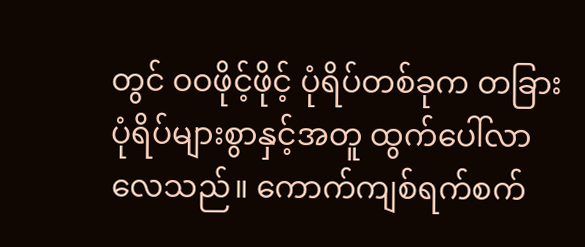တွင် ဝဝဖိုင့်ဖိုင့် ပုံရိပ်တစ်ခုက တခြားပုံရိပ်များစွာနှင့်အတူ ထွက်ပေါ်လာလေသည်။ ကောက်ကျစ်ရက်စက်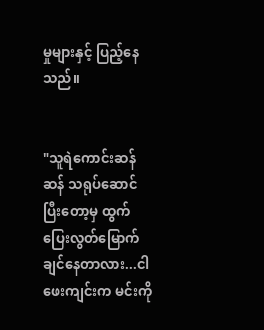မှုများနှင့် ပြည့်နေသည်။


"သူရဲကောင်းဆန်ဆန် သရုပ်ဆောင်ပြီးတော့မှ ထွက်ပြေးလွတ်မြောက်ချင်နေတာလား...ငါ ဖေးကျင်းက မင်းကို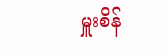မှူးစိန်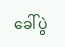ခေါ်ပွဲ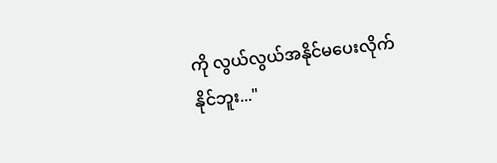ကို လွယ်လွယ်အနိုင်မပေးလိုက်နိုင်ဘူး..."